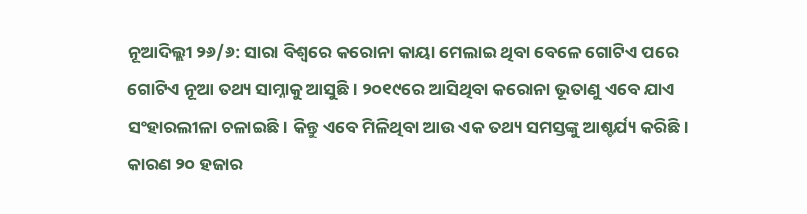ନୂଆଦିଲ୍ଲୀ ୨୬/୬: ସାରା ବିଶ୍ବରେ କରୋନା କାୟା ମେଲାଇ ଥିବା ବେଳେ ଗୋଟିଏ ପରେ ଗୋଟିଏ ନୂଆ ତଥ୍ୟ ସାମ୍ନାକୁ ଆସୁଛି। ୨୦୧୯ରେ ଆସିଥିବା କରୋନା ଭୂତାଣୁ ଏବେ ଯାଏ ସଂହାରଲୀଳା ଚଳାଇଛି। କିନ୍ତୁ ଏବେ ମିଳିଥିବା ଆଉ ଏକ ତଥ୍ୟ ସମସ୍ତଙ୍କୁ ଆଶ୍ଚର୍ଯ୍ୟ କରିଛି। କାରଣ ୨୦ ହଜାର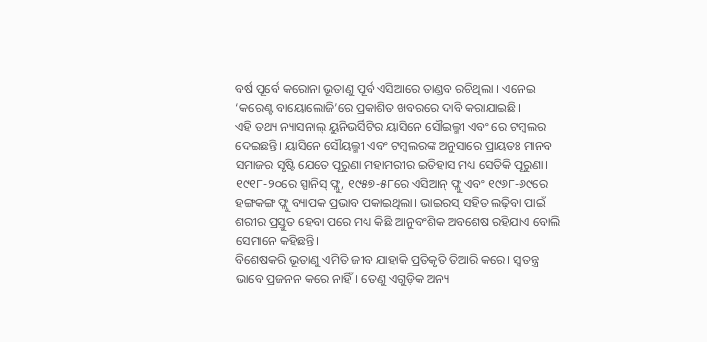ବର୍ଷ ପୂର୍ବେ କରୋନା ଭୂତାଣୁ ପୂର୍ବ ଏସିଆରେ ତାଣ୍ଡବ ରଚିଥିଲା । ଏନେଇ ‘କରେଣ୍ଟ ବାୟୋଲୋଜି’ରେ ପ୍ରକାଶିତ ଖବରରେ ଦାବି କରାଯାଇଛି।
ଏହି ତଥ୍ୟ ନ୍ୟାସନାଲ୍ ୟୁନିଭର୍ସିଟିର ୟାସିନେ ସୌଇଲ୍ମୀ ଏବଂ ରେ ଟମ୍ବଲର ଦେଇଛନ୍ତି। ୟାସିନେ ସୌୟଲ୍ମୀ ଏବଂ ଟମ୍ବଲରଙ୍କ ଅନୁସାରେ ପ୍ରାୟତଃ ମାନବ ସମାଜର ସୃଷ୍ଟି ଯେତେ ପୂରୁଣା ମହାମରୀର ଇତିହାସ ମଧ୍ୟ ସେତିକି ପୂରୁଣା। ୧୯୧୮-୨୦ରେ ସ୍ପାନିସ୍ ଫ୍ଲୁ, ୧୯୫୭-୫୮ରେ ଏସିଆନ୍ ଫ୍ଲୁ ଏବଂ ୧୯୬୮-୬୯ରେ ହଙ୍ଗକଙ୍ଗ ଫ୍ଲୁ ବ୍ୟାପକ ପ୍ରଭାବ ପକାଇଥିଲା। ଭାଇରସ୍ ସହିତ ଲଢ଼ିବା ପାଇଁ ଶରୀର ପ୍ରସ୍ତୁତ ହେବା ପରେ ମଧ୍ୟ କିଛି ଆନୁବଂଶିକ ଅବଶେଷ ରହିଯାଏ ବୋଲି ସେମାନେ କହିଛନ୍ତି।
ବିଶେଷକରି ଭୂତାଣୁ ଏମିତି ଜୀବ ଯାହାକି ପ୍ରତିକୃତି ତିଆରି କରେ। ସ୍ବତନ୍ତ୍ର ଭାବେ ପ୍ରଜନନ କରେ ନାହିଁ। ତେଣୁ ଏଗୁଡ଼ିକ ଅନ୍ୟ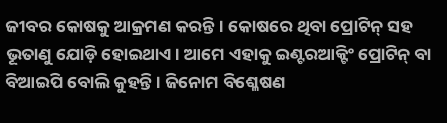ଜୀବର କୋଷକୁ ଆକ୍ରମଣ କରନ୍ତି। କୋଷରେ ଥିବା ପ୍ରୋଟିନ୍ ସହ ଭୂତାଣୁ ଯୋଡ଼ି ହୋଇଥାଏ। ଆମେ ଏହାକୁ ଇଣ୍ଟରଆକ୍ଟିଂ ପ୍ରୋଟିନ୍ ବା ବିଆଇପି ବୋଲି କୁହନ୍ତି । ଜିନୋମ ବିଶ୍ଳେଷଣ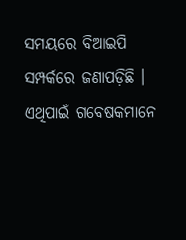ସମୟରେ ବିଆଇପି ସମ୍ପର୍କରେ ଜଣାପଡ଼ିଛି । ଏଥିପାଇଁ ଗବେଷକମାନେ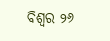ବିଶ୍ବର ୨୬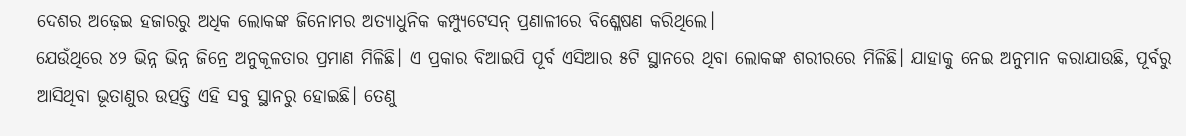ଦେଶର ଅଢ଼େଇ ହଜାରରୁ ଅଧିକ ଲୋକଙ୍କ ଜିନୋମର ଅତ୍ୟାଧୁନିକ କମ୍ପ୍ୟୁଟେସନ୍ ପ୍ରଣାଳୀରେ ବିଶ୍ଳେଷଣ କରିଥିଲେ।
ଯେଉଁଥିରେ ୪୨ ଭିନ୍ନ ଭିନ୍ନ ଜିନ୍ରେ ଅନୁକୂଳତାର ପ୍ରମାଣ ମିଳିଛି। ଏ ପ୍ରକାର ବିଆଇପି ପୂର୍ବ ଏସିଆର ୫ଟି ସ୍ଥାନରେ ଥିବା ଲୋକଙ୍କ ଶରୀରରେ ମିଳିଛି। ଯାହାକୁ ନେଇ ଅନୁମାନ କରାଯାଉଛି, ପୂର୍ବରୁ ଆସିଥିବା ଭୂତାଣୁର ଉତ୍ପତ୍ତି ଏହି ସବୁ ସ୍ଥାନରୁ ହୋଇଛି। ତେଣୁ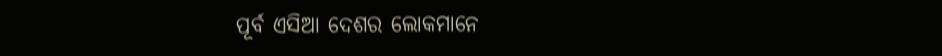ପୂର୍ବ ଏସିଆ ଦେଶର ଲୋକମାନେ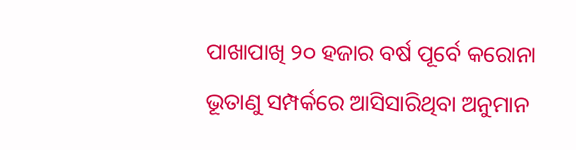ପାଖାପାଖି ୨୦ ହଜାର ବର୍ଷ ପୂର୍ବେ କରୋନା ଭୂତାଣୁ ସମ୍ପର୍କରେ ଆସିସାରିଥିବା ଅନୁମାନ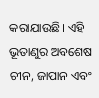କରାଯାଉଛି। ଏହି ଭୂତାଣୁର ଅବଶେଷ ଚୀନ, ଜାପାନ ଏବଂ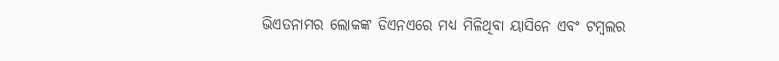ଭିଏତନାମର ଲୋକଙ୍କ ଡିଏନଏରେ ମଧ୍ୟ ମିଳିଥିବା ୟାସିନେ ଏବଂ ଟମ୍ବଲର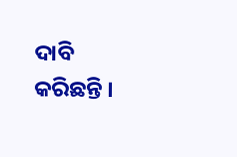ଦାବି କରିଛନ୍ତି ।